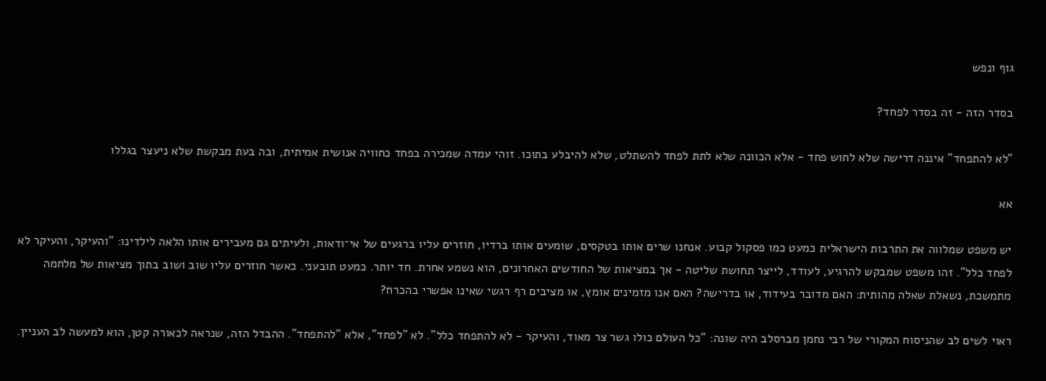גוף ונפש

בסדר הזה - זה בסדר לפחד?

"לא להתפחד" איננה דרישה שלא לחוש פחד - אלא הכוונה שלא לתת לפחד להשתלט, שלא להיבלע בתוכו. זוהי עמדה שמכירה בפחד כחוויה אנושית אמיתית, ובה בעת מבקשת שלא ניעצר בגללו

אא

יש משפט שמלווה את התרבות הישראלית כמעט כמו פסקול קבוע. אנחנו שרים אותו בטקסים, שומעים אותו ברדיו, חוזרים עליו ברגעים של אי־ודאות, ולעיתים גם מעבירים אותו הלאה לילדינו: "והעיקר, והעיקר לא לפחד כלל". זהו משפט שמבקש להרגיע, לעודד, לייצר תחושת שליטה - אך במציאות של החודשים האחרונים, הוא נשמע אחרת. חד יותר. כמעט תובעני. כאשר חוזרים עליו שוב ושוב בתוך מציאות של מלחמה מתמשכת, נשאלת שאלה מהותית: האם מדובר בעידוד, או בדרישה? האם אנו מזמינים אומץ, או מציבים רף רגשי שאינו אפשרי בהכרח?

ראוי לשים לב שהניסוח המקורי של רבי נחמן מברסלב היה שונה: "כל העולם כולו גשר צר מאוד, והעיקר - לא להתפחד כלל". לא "לפחד", אלא "להתפחד". ההבדל הזה, שנראה לכאורה קטן, הוא למעשה לב העניין.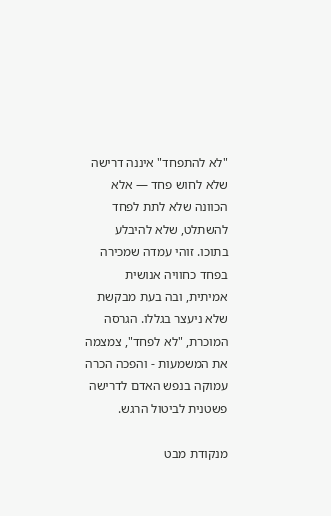"לא להתפחד" איננה דרישה שלא לחוש פחד — אלא הכוונה שלא לתת לפחד להשתלט, שלא להיבלע בתוכו. זוהי עמדה שמכירה בפחד כחוויה אנושית אמיתית, ובה בעת מבקשת שלא ניעצר בגללו. הגרסה המוכרת, "לא לפחד", צמצמה את המשמעות - והפכה הכרה עמוקה בנפש האדם לדרישה פשטנית לביטול הרגש.

מנקודת מבט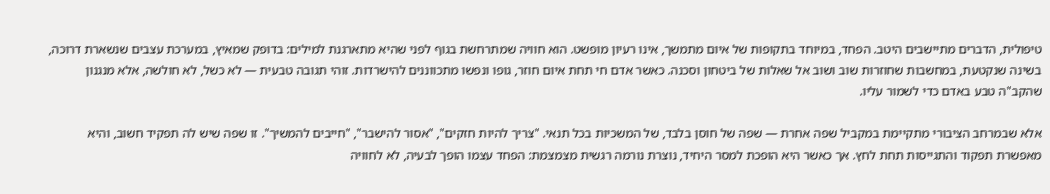טיפולית, הדברים מתיישבים היטב. הפחד, במיוחד בתקופות של איום מתמשך, אינו רעיון מופשט. הוא חוויה שמתרחשת בגוף לפני שהיא מתארגנת למילים: בדופק שמאיץ, במערכת עצבים שנשארת דרוכה, בשינה שנקטעת, במחשבות שחוזרות שוב ושוב אל שאלות של ביטחון וסכנה. כאשר אדם חי תחת איום חוזר, גופו ונפשו מתכווננים להישרדות. זוהי תגובה טבעית — לא כשל, לא חולשה, אלא מנגנון שהקב"ה טבע באדם כדי לשמור עליו.

אלא שבמרחב הציבורי מתקיימת במקביל שפה אחרת — שפה של חוסן בלבד, של המשכיות בכל תנאי. "צריך להיות חזקים", "אסור להישבר", "חייבים להמשיך". זו שפה שיש לה תפקיד חשוב, והיא מאפשרת תפקוד והתגייסות תחת לחץ. אך כאשר היא הופכת למסר היחיד, נוצרת נורמה רגשית מצמצמת: הפחד עצמו הופך לבעיה, לא לחוויה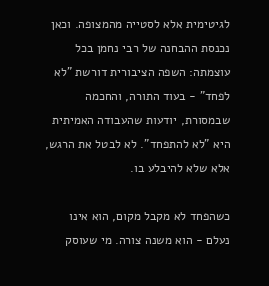לגיטימית אלא לסטייה מהמצופה. וכאן נכנסת ההבחנה של רבי נחמן בכל עוצמתה: השפה הציבורית דורשת "לא לפחד" - בעוד התורה, והחכמה שבמסורת, יודעות שהעבודה האמיתית היא "לא להתפחד". לא לבטל את הרגש, אלא שלא להיבלע בו.

כשהפחד לא מקבל מקום, הוא אינו נעלם - הוא משנה צורה. מי שעוסק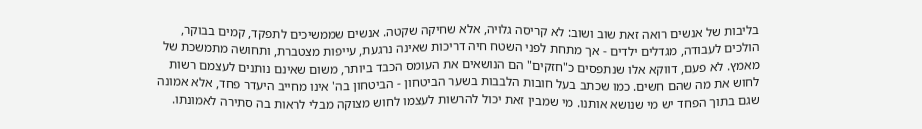בליבות של אנשים רואה זאת שוב ושוב: לא קריסה גלויה, אלא שחיקה שקטה. אנשים שממשיכים לתפקד, קמים בבוקר, הולכים לעבודה, מגדלים ילדים - אך מתחת לפני השטח חיה דריכות שאינה נרגעת, עייפות מצטברת, ותחושה מתמשכת של מאמץ. לא פעם, דווקא אלו שנתפסים כ"חזקים" הם הנושאים את העומס הכבד ביותר, משום שאינם נותנים לעצמם רשות לחוש את מה שהם חשים. כמו שכתב בעל חובות הלבבות בשער הביטחון - הביטחון בה' אינו מחייב היעדר פחד, אלא אמונה שגם בתוך הפחד יש מי שנושא אותנו. מי שמבין זאת יכול להרשות לעצמו לחוש מצוקה מבלי לראות בה סתירה לאמונתו.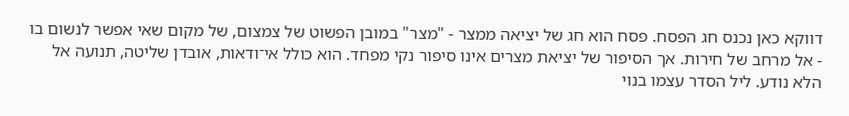דווקא כאן נכנס חג הפסח. פסח הוא חג של יציאה ממצר - "מצר" במובן הפשוט של צמצום, של מקום שאי אפשר לנשום בו - אל מרחב של חירות. אך הסיפור של יציאת מצרים אינו סיפור נקי מפחד. הוא כולל אי־ודאות, אובדן שליטה, תנועה אל הלא נודע. ליל הסדר עצמו בנוי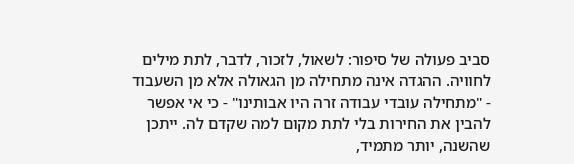סביב פעולה של סיפור: לשאול, לזכור, לדבר, לתת מילים לחוויה. ההגדה אינה מתחילה מן הגאולה אלא מן השעבוד - "מתחילה עובדי עבודה זרה היו אבותינו" - כי אי אפשר להבין את החירות בלי לתת מקום למה שקדם לה. ייתכן שהשנה, יותר מתמיד,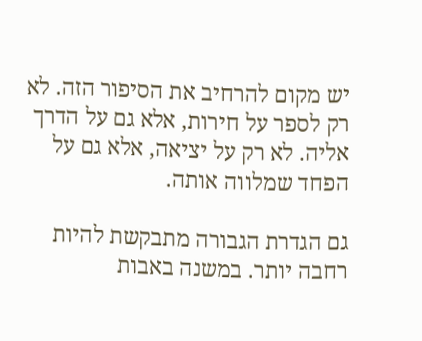יש מקום להרחיב את הסיפור הזה. לא רק לספר על חירות, אלא גם על הדרך אליה. לא רק על יציאה, אלא גם על הפחד שמלווה אותה.

גם הגדרת הגבורה מתבקשת להיות רחבה יותר. במשנה באבות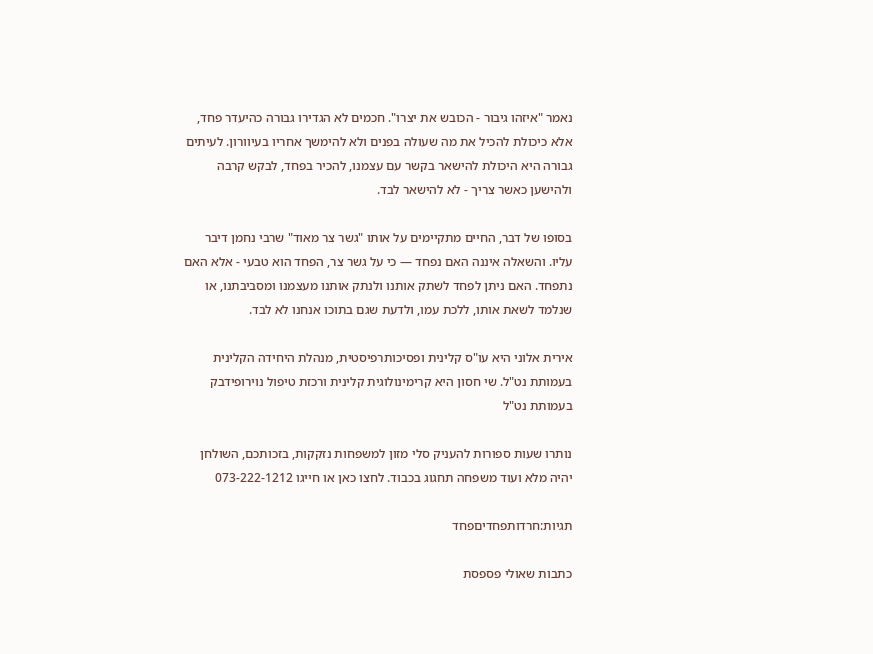נאמר "איזהו גיבור - הכובש את יצרו". חכמים לא הגדירו גבורה כהיעדר פחד, אלא כיכולת להכיל את מה שעולה בפנים ולא להימשך אחריו בעיוורון. לעיתים גבורה היא היכולת להישאר בקשר עם עצמנו, להכיר בפחד, לבקש קרבה ולהישען כאשר צריך - לא להישאר לבד.

בסופו של דבר, החיים מתקיימים על אותו "גשר צר מאוד" שרבי נחמן דיבר עליו. והשאלה איננה האם נפחד — כי על גשר צר, הפחד הוא טבעי - אלא האם נתפחד. האם ניתן לפחד לשתק אותנו ולנתק אותנו מעצמנו ומסביבתנו, או שנלמד לשאת אותו, ללכת עמו, ולדעת שגם בתוכו אנחנו לא לבד.

אירית אלוני היא עו"ס קלינית ופסיכותרפיסטית, מנהלת היחידה הקלינית בעמותת נט"ל. שי חסון היא קרימינולוגית קלינית ורכזת טיפול נוירופידבק בעמותת נט"ל

נותרו שעות ספורות להעניק סלי מזון למשפחות נזקקות, בזכותכם, השולחן יהיה מלא ועוד משפחה תחגוג בכבוד. לחצו כאן או חייגו 073-222-1212

תגיות:חרדותפחדיםפחד

כתבות שאולי פספסת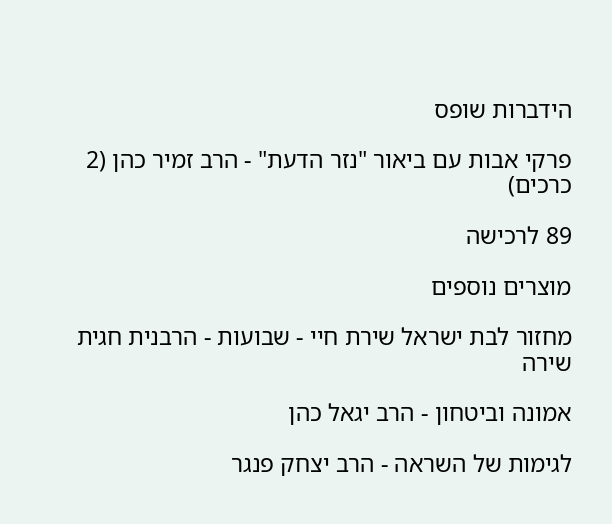הידברות שופס

פרקי אבות עם ביאור "נזר הדעת" - הרב זמיר כהן (2 כרכים)

89 לרכישה

מוצרים נוספים

מחזור לבת ישראל שירת חיי - שבועות - הרבנית חגית שירה

אמונה וביטחון - הרב יגאל כהן

לגימות של השראה - הרב יצחק פנגר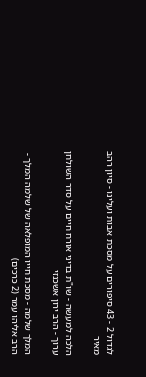לגדול 2 - 43 סיפורים על מסכת אבות ועלינו - סיון רהב מאיר

הלכה למעשה - שו"ת בדיני אורח חיים על סדר השולחן ערוך - הרב ירון אשכנזי

המלך שלמה - מסכת חייו המופלאה של שלמה המלך - הרב אליהו עמר (2 כרכים)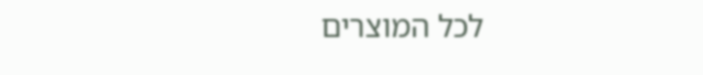לכל המוצרים